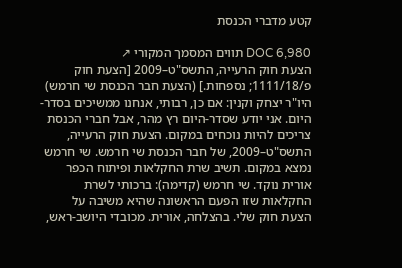קטע מדברי הכנסת

DOC 6,980 תווים המסמך המקורי ↗
הצעת חוק הרעייה, התשס"ט–2009 [הצעת חוק פ/1111/18; נספחות.] (הצעת חבר הכנסת שי חרמש) היו"ר יצחק וקנין: אם כן, רבותי, אנחנו ממשיכים בסדר-היום. אני יודע שסדר-היום רץ מהר, אבל חברי הכנסת צריכים להיות נוכחים במקום. הצעת חוק הרעייה, התשס"ט–2009, של חבר הכנסת שי חרמש. שי חרמש נמצא במקום. תשיב שרת החקלאות ופיתוח הכפר אורית נוקד. שי חרמש (קדימה): ברכותי לשרת החקלאות שזו הפעם הראשונה שהיא משיבה על הצעת חוק שלי. בהצלחה, אורית. מכובדי היושב-ראש,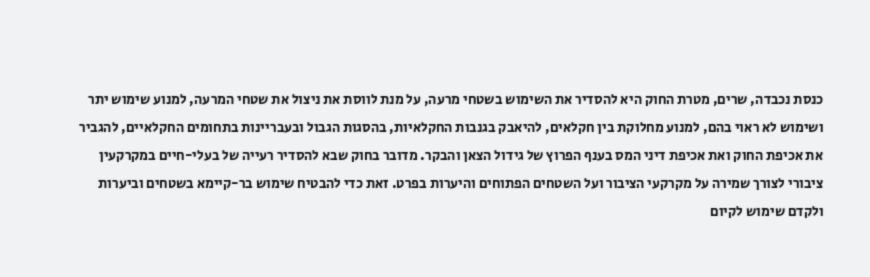כנסת נכבדה, שרים, מטרת החוק היא להסדיר את השימוש בשטחי מרעה, על מנת לווסת את ניצול את שטחי המרעה, למנוע שימוש יתר ושימוש לא ראוי בהם, למנוע מחלוקת בין חקלאים, להיאבק בגנבות החקלאיות, בהסגות הגבול ובעבריינות בתחומים החקלאיים, להגביר את אכיפת החוק ואת אכיפת דיני המס בענף הפרוץ של גידול הצאן והבקר. מדובר בחוק שבא להסדיר רעייה של בעלי-חיים במקרקעין ציבורי לצורך שמירה על מקרקעי הציבור ועל השטחים הפתוחים והיערות בפרט. זאת כדי להבטיח שימוש בר-קיימא בשטחים וביערות ולקדם שימוש לקיום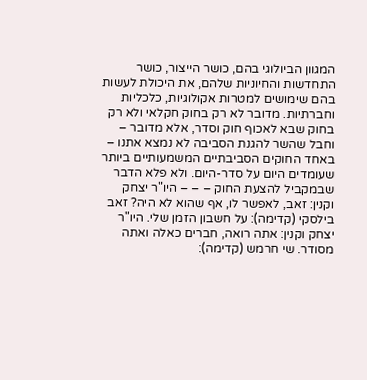המגוון הביולוגי בהם, כושר הייצור, כושר התחדשות והחיוניות שלהם, את היכולת לעשות בהם שימושים למטרות אקולוגיות, כלכליות וחברתיות. מדובר לא רק בחוק חקלאי ולא רק בחוק שבא לאכוף חוק וסדר, אלא מדובר – וחבל שהשר להגנת הסביבה לא נמצא אתנו – באחד החוקים הסביבתיים המשמעותיים ביותר שעומדים היום על סדר-היום. ולא פלא הדבר שבמקביל להצעת החוק – – – היו"ר יצחק וקנין: זאב, לאפשר לו, אף שהוא לא היה? זאב בילסקי (קדימה): על חשבון הזמן שלי. היו"ר יצחק וקנין: אתה רואה, חברים כאלה ואתה מסודר. שי חרמש (קדימה):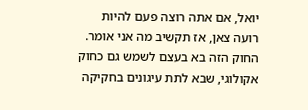יואל, אם אתה רוצה פעם להיות רועה צאן, אז תקשיב מה אני אומר. החוק הזה בא בעצם לשמש גם כחוק אקולוגי, שבא לתת עיגונים בחקיקה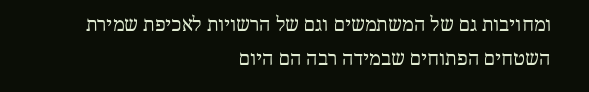ומחויבות גם של המשתמשים וגם של הרשויות לאכיפת שמירת השטחים הפתוחים שבמידה רבה הם היום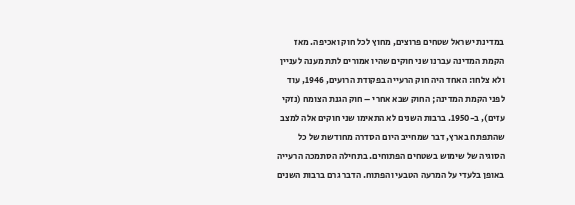במדינת ישראל שטחים פרוצים, מחוץ לכל חוק ואכיפה. מאז הקמת המדינה עברנו שני חוקים שהיו אמורים לתת מענה לעניין ולא צלחו: האחד היה חוק הרעייה בפקודת הרועים, 1946, עוד לפני הקמת המדינה; החוק שבא אחרי – חוק הגנת הצומח (נזקי עזים), ב-1950. ברבות השנים לא התאימו שני חוקים אלה למצב שהתפתח בארץ, דבר שמחייב היום הסדרה מחודשת של כל הסוגיה של שימוש בשטחים הפתוחים. בתחילה הסתמכה הרעייה באופן בלעדי על המרעה הטבעי והפתוח. הדבר גרם ברבות השנים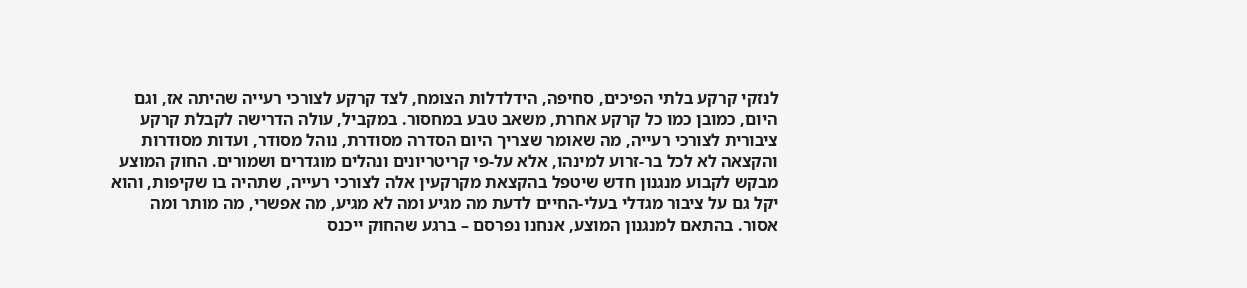לנזקי קרקע בלתי הפיכים, סחיפה, הידלדלות הצומח, לצד קרקע לצורכי רעייה שהיתה אז, וגם היום, כמובן כמו כל קרקע אחרת, משאב טבע במחסור. במקביל, עולה הדרישה לקבלת קרקע ציבורית לצורכי רעייה, מה שאומר שצריך היום הסדרה מסודרת, נוהל מסודר, ועדות מסודרות והקצאה לא לכל בר-זרוע למינהו, אלא על-פי קריטריונים ונהלים מוגדרים ושמורים. החוק המוצע מבקש לקבוע מנגנון חדש שיטפל בהקצאת מקרקעין אלה לצורכי רעייה, שתהיה בו שקיפות, והוא יקל גם על ציבור מגדלי בעלי-החיים לדעת מה מגיע ומה לא מגיע, מה אפשרי, מה מותר ומה אסור. בהתאם למנגנון המוצע, אנחנו נפרסם – ברגע שהחוק ייכנס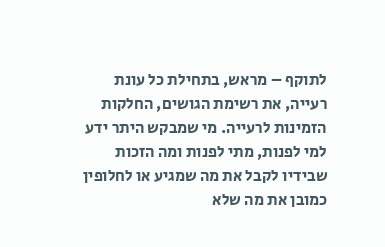לתוקף – מראש, בתחילת כל עונת רעייה, את רשימת הגושים, החלקות הזמינות לרעייה. מי שמבקש היתר ידע למי לפנות, מתי לפנות ומה הזכות שבידיו לקבל את מה שמגיע או לחלופין כמובן את מה שלא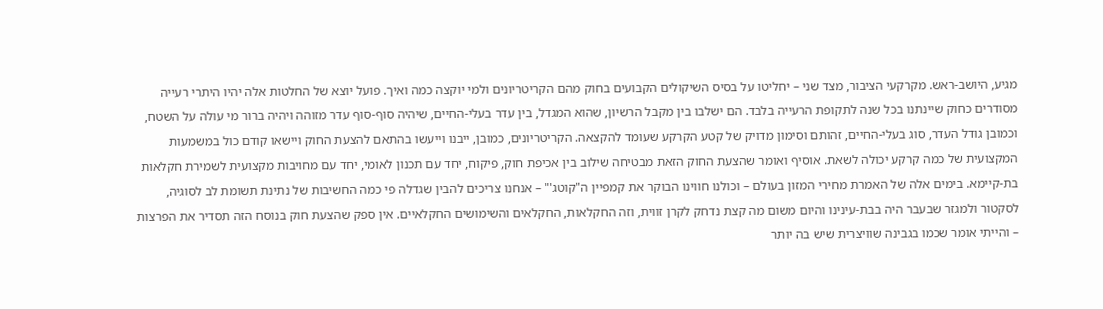מגיע, היושב-ראש. מקרקעי הציבור, מצד שני – יחליטו על בסיס השיקולים הקבועים בחוק מהם הקריטריונים ולמי יוקצה כמה ואיך. פועל יוצא של החלטות אלה יהיו היתרי רעייה מסודרים כחוק שיינתנו בכל שנה לתקופת הרעייה בלבד. הם ישלבו בין מקבל הרשיון, שהוא המגדל, בין עדר בעלי-החיים, שיהיה סוף-סוף עדר מזוהה ויהיה ברור מי עולה על השטח, וכמובן גודל העדר, סוג בעלי-החיים, זהותם וסימון מדויק של קטע הקרקע שעומד להקצאה. הקריטריונים, כמובן, ייבנו וייעשו בהתאם להצעת החוק ויישאו קודם כול במשמעות המקצועית של כמה קרקע יכולה לשאת. אוסיף ואומר שהצעת החוק הזאת מבטיחה שילוב בין אכיפת חוק, פיקוח, יחד עם תכנון לאומי, יחד עם מחויבות מקצועית לשמירת חקלאות בת-קיימא. בימים אלה של האמרת מחירי המזון בעולם – וכולנו חווינו הבוקר את קמפיין ה"קוטג'" – אנחנו צריכים להבין שגדלה פי כמה החשיבות של נתינת תשומת לב לסוגיה, לסקטור ולמגזר שבעבר היה בבת-עינינו והיום משום מה קצת נדחק לקרן זווית, וזה החקלאות, החקלאים והשימושים החקלאיים. אין ספק שהצעת חוק בנוסח הזה תסדיר את הפרצות – והייתי אומר שכמו בגבינה שוויצרית שיש בה יותר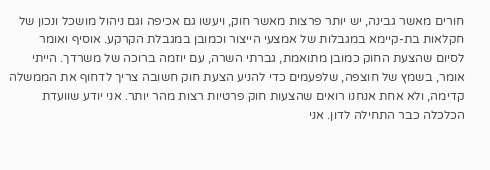חורים מאשר גבינה, יש יותר פרצות מאשר חוק, ויעשו גם אכיפה וגם ניהול מושכל ונכון של חקלאות בת-קיימא במגבלות של אמצעי הייצור וכמובן במגבלת הקרקע. אוסיף ואומר לסיום שהצעת החוק כמובן מתואמת, גברתי השרה, עם יוזמה ברוכה של משרדך. הייתי אומר, בשמץ של חוצפה, שלפעמים כדי להניע הצעת חוק חשובה צריך לדחוף את הממשלה קדימה, ולא אחת אנחנו רואים שהצעות חוק פרטיות רצות מהר יותר. אני יודע שוועדת הכלכלה כבר התחילה לדון. אני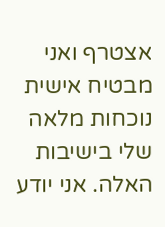אצטרף ואני מבטיח אישית נוכחות מלאה שלי בישיבות האלה. אני יודע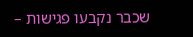שכבר נקבעו פגישות –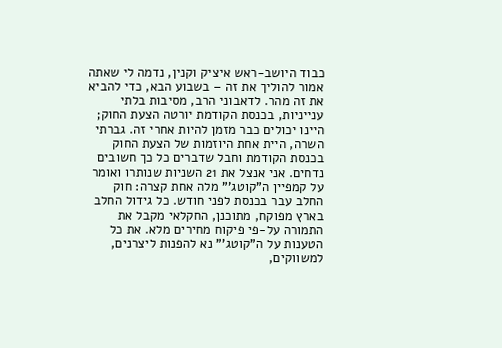כבוד היושב-ראש איציק וקנין, נדמה לי שאתה אמור להוליך את זה – בשבוע הבא, כדי להביא את זה מהר. לדאבוני הרב, מסיבות בלתי ענייניות, בכנסת הקודמת יורטה הצעת החוק; היינו יכולים כבר מזמן להיות אחרי זה. גברתי השרה, היית אחת היוזמות של הצעת החוק בכנסת הקודמת וחבל שדברים כל כך חשובים נדחים. אני אנצל את 21 השניות שנותרו ואומר על קמפיין ה"קוטג'" מלה אחת קצרה: חוק החלב עבר בכנסת לפני חודש. כל גידול החלב בארץ מפוקח, מתוכנן, החקלאי מקבל את התמורה על-פי פיקוח מחירים מלא. את כל הטענות על ה"קוטג'" נא להפנות ליצרנים, למשווקים,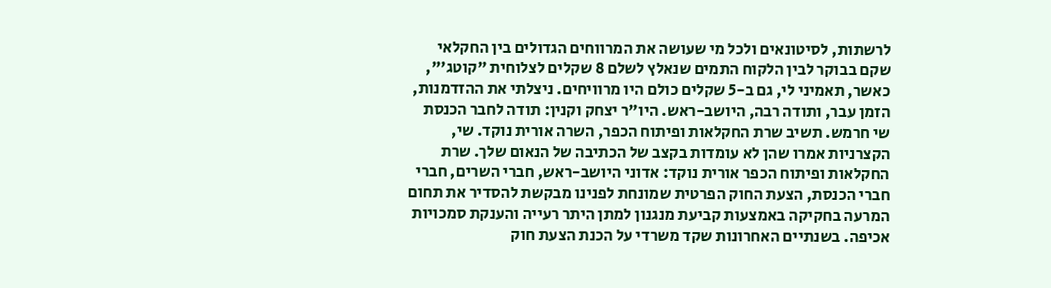לרשתות, לסיטונאים ולכל מי שעושה את המרווחים הגדולים בין החקלאי שקם בבוקר לבין הלקוח התמים שנאלץ לשלם 8 שקלים לצלוחית "קוטג'", כאשר, תאמיני לי, גם ב-5 שקלים כולם היו מרוויחים. ניצלתי את ההזדמנות, הזמן עבר, ותודה רבה, היושב-ראש. היו"ר יצחק וקנין: תודה לחבר הכנסת שי חרמש. תשיב שרת החקלאות ופיתוח הכפר, השרה אורית נוקד. שי, הקצרניות אמרו שהן לא עומדות בקצב של הכתיבה של הנאום שלך. שרת החקלאות ופיתוח הכפר אורית נוקד: אדוני היושב-ראש, חברי השרים, חברי חברי הכנסת, הצעת החוק הפרטית שמונחת לפנינו מבקשת להסדיר את תחום המרעה בחקיקה באמצעות קביעת מנגנון למתן היתר רעייה והענקת סמכויות אכיפה. בשנתיים האחרונות שקד משרדי על הכנת הצעת חוק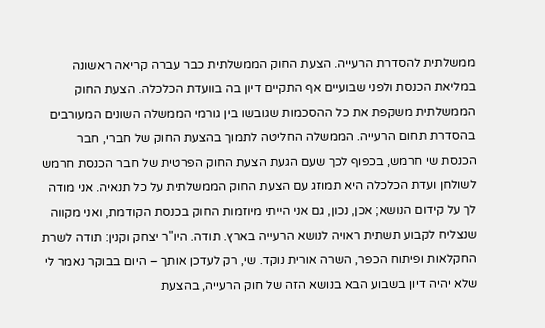ממשלתית להסדרת הרעייה. הצעת החוק הממשלתית כבר עברה קריאה ראשונה במליאת הכנסת ולפני שבועיים אף התקיים דיון בה בוועדת הכלכלה. הצעת החוק הממשלתית משקפת את כל ההסכמות שגובשו בין גורמי הממשלה השונים המעורבים בהסדרת תחום הרעייה. הממשלה החליטה לתמוך בהצעת החוק של חברי, חבר הכנסת שי חרמש, בכפוף לכך שעם הגעת הצעת החוק הפרטית של חבר הכנסת חרמש לשולחן ועדת הכלכלה היא תמוזג עם הצעת החוק הממשלתית על כל תנאיה. אני מודה לך על קידום הנושא; אכן, נכון, גם אני הייתי מיוזמות החוק בכנסת הקודמת, ואני מקווה שנצליח לקבוע תשתית ראויה לנושא הרעייה בארץ. תודה. היו"ר יצחק וקנין: תודה לשרת החקלאות ופיתוח הכפר, השרה אורית נוקד. שי, רק לעדכן אותך – היום בבוקר נאמר לי שלא יהיה דיון בשבוע הבא בנושא הזה של חוק הרעייה, בהצעת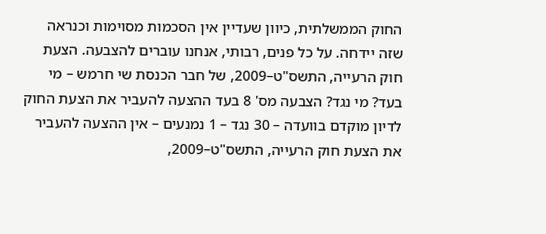החוק הממשלתית, כיוון שעדיין אין הסכמות מסוימות וכנראה שזה יידחה. על כל פנים, רבותי, אנחנו עוברים להצבעה. הצעת חוק הרעייה, התשס"ט–2009, של חבר הכנסת שי חרמש – מי בעד? מי נגד? הצבעה מס' 8 בעד ההצעה להעביר את הצעת החוק לדיון מוקדם בוועדה – 30 נגד – 1 נמנעים – אין ההצעה להעביר את הצעת חוק הרעייה, התשס"ט–2009,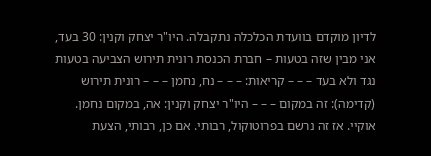לדיון מוקדם בוועדת הכלכלה נתקבלה. היו"ר יצחק וקנין: 30 בעד, אני מבין שזה בטעות – חברת הכנסת רונית תירוש הצביעה בטעות נגד ולא בעד – – – קריאות: – – – נח, נחמן – – – רונית תירוש (קדימה): זה במקום – – – היו"ר יצחק וקנין: אה, במקום נחמן. אוקיי. אז זה נרשם בפרוטוקול, רבותי. אם כן, רבותי, הצעת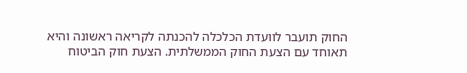החוק תועבר לוועדת הכלכלה להכנתה לקריאה ראשונה והיא תאוחד עם הצעת החוק הממשלתית. הצעת חוק הביטוח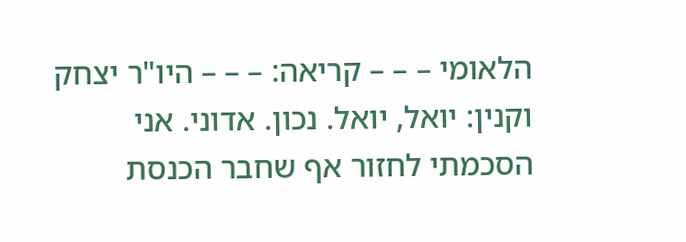הלאומי – – – קריאה: – – – היו"ר יצחק וקנין: יואל, יואל. נכון. אדוני. אני הסכמתי לחזור אף שחבר הכנסת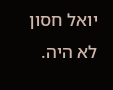יואל חסון לא היה.